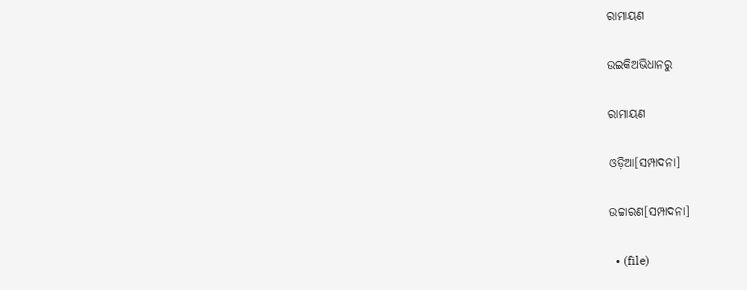ରାମାୟଣ

ଉଇକିଅଭିଧାନ‌ରୁ

ରାମାୟଣ

ଓଡ଼ିଆ[ସମ୍ପାଦନା]

ଉଚ୍ଚାରଣ[ସମ୍ପାଦନା]

  • (file)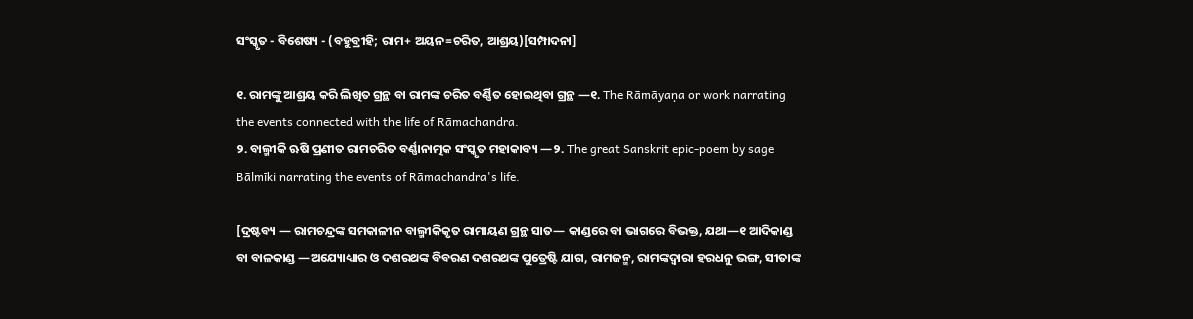ସଂସ୍କୃତ - ବିଶେଷ୍ୟ - (ବହୁବ୍ରୀହି; ରାମ+ ଅୟନ=ଚରିତ, ଆଶ୍ରୟ)[ସମ୍ପାଦନା]

୧. ରାମଙ୍କୁ ଆଶ୍ରୟ କରି ଲିଖିତ ଗ୍ରନ୍ଥ ବା ରାମଙ୍କ ଚରିତ ବର୍ଣ୍ଣିତ ହୋଇଥିବା ଗ୍ରନ୍ଥ —୧. The Rāmāyaṇa or work narrating the events connected with the life of Rāmachandra.
୨. ବାଲ୍ମୀକି ଋଷି ପ୍ରଣୀତ ରାମଚରିତ ବର୍ଣ୍ଣାନାତ୍ମକ ସଂସ୍କୃତ ମହାକାବ୍ୟ —୨. The great Sanskrit epic-poem by sage Bālmīki narrating the events of Rāmachandra's life.

[ଦ୍ରଷ୍ଟବ୍ୟ — ରାମଚନ୍ଦ୍ରଙ୍କ ସମକାଳୀନ ବାଲ୍ମୀକିକୃତ ରାମାୟଣ ଗ୍ରନ୍ଥ ସାତ— କାଣ୍ଡରେ ବା ଭାଗରେ ବିଭକ୍ତ, ଯଥା—୧ ଆଦିକାଣ୍ଡ ବା ବାଳକାଣ୍ଡ —ଅଯ୍ୟୋଧ୍ୟାର ଓ ଦଶରଥଙ୍କ ବିବରଣ ଦଶରଥଙ୍କ ପୁତ୍ରେଷ୍ଟି ଯାଗ, ରାମଜନ୍ମ, ରାମଙ୍କଦ୍ୱାରା ହରଧନୁ ଭଙ୍ଗ, ସୀତାଙ୍କ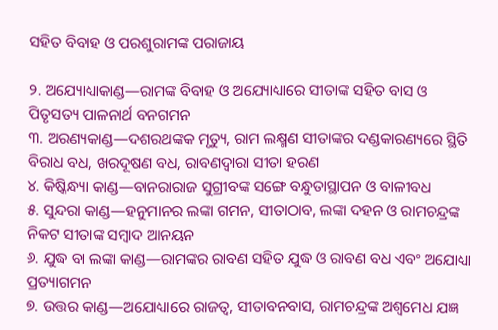ସହିତ ବିବାହ ଓ ପରଶୁରାମଙ୍କ ପରାଜାୟ

୨. ଅଯ୍ୟୋଧ୍ୟାକାଣ୍ଡ—ରାମଙ୍କ ବିବାହ ଓ ଅଯ୍ୟୋଧ୍ୟାରେ ସୀତାଙ୍କ ସହିତ ବାସ ଓ ପିତୃସତ୍ୟ ପାଳନାର୍ଥ ବନଗମନ
୩. ଅରଣ୍ୟକାଣ୍ଡ—ଦଶରଥଙ୍କକ ମୃତ୍ୟୁ, ରାମ ଲକ୍ଷ୍ମଣ ସୀତାଙ୍କର ଦଣ୍ଡକାରଣ୍ୟରେ ସ୍ଥିତି ବିରାଧ ବଧ, ଖରଦୂଷଣ ବଧ, ରାବଣଦ୍ୱାରା ସୀତା ହରଣ
୪. କିଷ୍କିନ୍ଧ୍ୟା କାଣ୍ଡ—ବାନରାରାଜ ସୁଗ୍ରୀବଙ୍କ ସଙ୍ଗେ ବନ୍ଧୁତାସ୍ଥାପନ ଓ ବାଳୀବଧ
୫. ସୁନ୍ଦରା କାଣ୍ଡ—ହନୁମାନର ଲଙ୍କା ଗମନ, ସୀତାଠାବ, ଲଙ୍କା ଦହନ ଓ ରାମଚନ୍ଦ୍ରଙ୍କ ନିକଟ ସୀତାଙ୍କ ସମ୍ୱାଦ ଆନୟନ
୬. ଯୁଦ୍ଧ ବା ଲଙ୍କା କାଣ୍ଡ—ରାମଙ୍କର ରାବଣ ସହିତ ଯୁଦ୍ଧ ଓ ରାବଣ ବଧ ଏବଂ ଅଯୋଧ୍ୟା ପ୍ରତ୍ୟାଗମନ
୭. ଉତ୍ତର କାଣ୍ଡ—ଅଯୋଧ୍ୟାରେ ରାଜତ୍ୱ, ସୀତାବନବାସ, ରାମଚନ୍ଦ୍ରଙ୍କ ଅଶ୍ୱମେଧ ଯଜ୍ଞ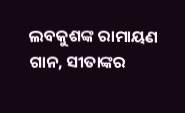ଲବକୁଶଙ୍କ ରାମାୟଣ ଗାନ, ସୀତାଙ୍କର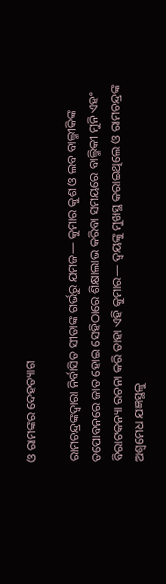ଓ ରାମଙ୍କର ଦେହତ୍ୟାଗ

ରାମଚନ୍ଦ୍ରଙ୍କଦ୍ୱାରା ନିର୍ବାସିତ ସୀତାଙ୍କ ଗର୍ଭରୁ ଯମଜ— କୁମାର କୁଶ ଓ ଲବ ବାଲ୍ମୀକିଙ୍କ ତପୋବନରେ ଜାତ ହୋଇ ସେହିଠାରେ ଶିକ୍ଷାଲାଭ କରିବା ସମୟରେ ବାଲ୍ମିକୀ ମୁନି ଏହଂ ବିରାଟକନ୍ୟା ରଚନା କରି ତାହା ଏହି କୁମାର— ଦ୍ୱୟଙ୍କୁ ମୁଖସ୍ଥ କରାଇଥିଲେ ଓ ରାମଚନ୍ଦ୍ରଙ୍କ ଅଶ୍ୱମେଧ ଯଜ୍ଞସ୍ଥଳୁ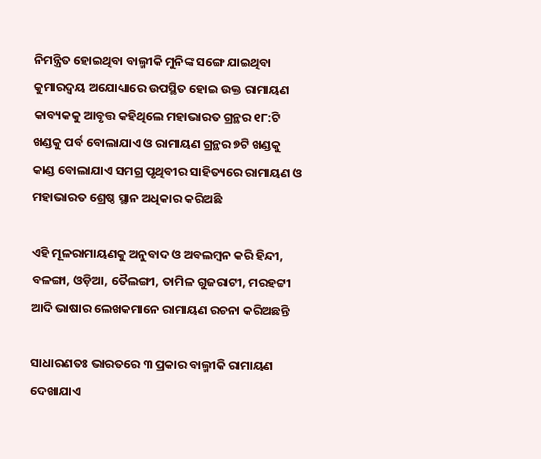ନିମନ୍ତ୍ରିତ ହୋଇଥିବା ବାଲ୍ମୀକି ମୁନିଙ୍କ ସଙ୍ଗେ ଯାଇଥିବା କୁମାରଦ୍ୱୟ ଅଯୋଧ୍ୟାରେ ଉପସ୍ଥିତ ହୋଇ ଉକ୍ତ ରାମାୟଣ କାବ୍ୟକକୁ ଆବୃତ୍ତ କହିଥିଲେ ମହାଭାରତ ଗ୍ରନ୍ଥର ୧୮:ଟି ଖଣ୍ଡକୁ ପର୍ବ ବୋଲାଯାଏ ଓ ରାମାୟଣ ଗ୍ରନ୍ଥର ୭ଟି ଖଣ୍ଡକୁ କାଣ୍ଡ ବୋଲାଯାଏ ସମଗ୍ର ପୃଥିବୀର ସାହିତ୍ୟରେ ରାମାୟଣ ଓ ମହାଭାରତ ଶ୍ରେଷ୍ଠ ସ୍ଥାନ ଅଧିକାର କରିଅଛି

ଏହି ମୂଳରାମାୟଣକୁ ଅନୁବାଦ ଓ ଅବଲମ୍ୱନ କରି ହିନ୍ଦୀ, ବଳଙ୍ଗା, ଓଡ଼ିଆ, ତୈଲଙ୍ଗୀ, ତାମିଳ ଗୁଜରାଟୀ, ମରହଟ୍ଟୀ ଆଦି ଭାଷାର ଲେଖକମାନେ ରାମାୟଣ ରଚନା କରିଅଛନ୍ତି

ସାଧାରଣତଃ ଭାରତରେ ୩ ପ୍ରକାର ବାଲ୍ମୀକି ରାମାୟଣ ଦେଖାଯାଏ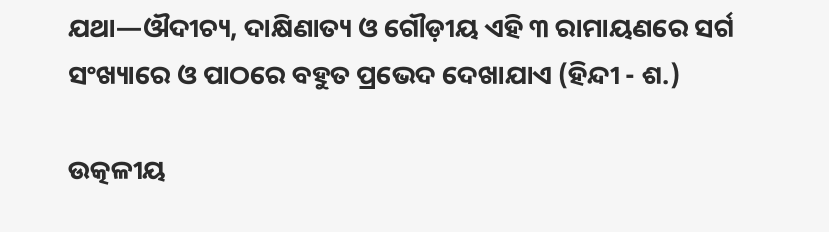ଯଥା—ଔଦୀଚ୍ୟ, ଦାକ୍ଷିଣାତ୍ୟ ଓ ଗୌଡ଼ୀୟ ଏହି ୩ ରାମାୟଣରେ ସର୍ଗ ସଂଖ୍ୟାରେ ଓ ପାଠରେ ବହୁତ ପ୍ରଭେଦ ଦେଖାଯାଏ (ହିନ୍ଦୀ - ଶ.)

ଉତ୍କଳୀୟ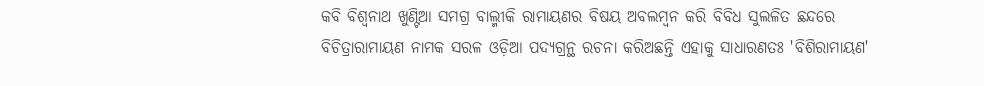କବି ବିଶ୍ୱନାଥ ଖୁଣ୍ଟିଆ ସମଗ୍ର ବାଲ୍ମୀକି ରାମାୟଣର ବିଷୟ ଅବଲମ୍ୱନ କରି ବିବିଧ ସୁଲଳିତ ଛନ୍ଦରେ ବିଚିତ୍ରାରାମାୟଣ ନାମକ ସରଳ ଓଡ଼ିଆ ପଦ୍ୟଗ୍ରନ୍ଥ ରଚନା କରିଅଛନ୍ତି ଏହାକୁ ସାଧାରଣତଃ 'ବିଶିରାମାୟଣ'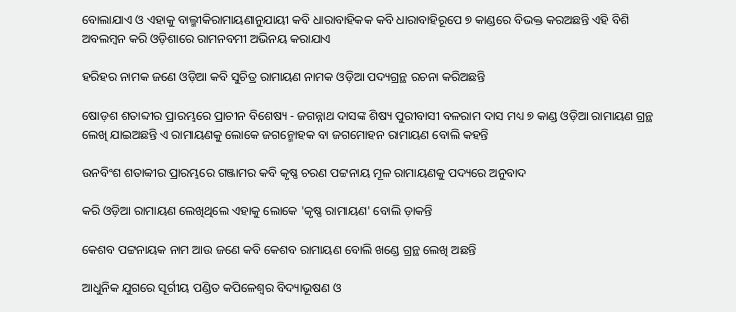ବୋଲାଯାଏ ଓ ଏହାକୁ ବାଲ୍ମୀକିରାମାୟଣାନୁଯାୟୀ କବି ଧାରାବାହିକକ କବି ଧାରାବାହିରୂପେ ୭ କାଣ୍ଡରେ ବିଭକ୍ତ କରଅଛନ୍ତି ଏହି ବିଶି ଅବଲମ୍ୱନ କରି ଓଡ଼ିଶାରେ ରାମନବମୀ ଅଭିନୟ କରାଯାଏ

ହରିହର ନାମକ ଜଣେ ଓଡ଼ିଆ କବି ସୁଚିତ୍ର ରାମାୟଣ ନାମକ ଓଡ଼ିଆ ପଦ୍ୟଗ୍ରନ୍ଥ ରଚନା କରିଅଛନ୍ତି

ଷୋଡ଼ଶ ଶତାବ୍ଦୀର ପ୍ରାରମ୍ଭରେ ପ୍ରାଚୀନ ବିଶେଷ୍ୟ - ଜଗନ୍ନାଥ ଦାସଙ୍କ ଶିଷ୍ୟ ପୁରୀବାସୀ ବଳରାମ ଦାସ ମଧ୍ୟ ୭ କାଣ୍ଡ ଓଡ଼ିଆ ରାମାୟଣ ଗ୍ରନ୍ଥ ଲେଖି ଯାଇଅଛନ୍ତି ଏ ରାମାୟଣକୁ ଲୋକେ ଜଗନ୍ମୋହକ ବା ଜଗମୋହନ ରାମାୟଣ ବୋଲି କହନ୍ତି

ଉନବିଂଶ ଶତାବ୍ୱୀର ପ୍ରାରମ୍ଭରେ ଗଞ୍ଜାମର କବି କୃଷ୍ଣ ଚରଣ ପଟ୍ଟନାୟ ମୂଳ ରାମାୟଣକୁ ପଦ୍ୟରେ ଅନୁବାଦ

କରି ଓଡ଼ିଆ ରାମାୟଣ ଲେଖିଥିଲେ ଏହାକୁ ଲୋକେ 'କୃଷ୍ଣ ରାମାୟଣ' ବୋଲି ଡ଼ାକନ୍ତି

କେଶବ ପଟ୍ଟନାୟକ ନାମ ଆଉ ଜଣେ କବି କେଶବ ରାମାୟଣ ବୋଲି ଖଣ୍ଡେ ଗ୍ରନ୍ଥ ଲେଖି ଅଛନ୍ତି

ଆଧୁନିକ ଯୁଗରେ ସୂର୍ଗୀୟ ପଣ୍ଡିତ କପିଳେଶ୍ୱର ବିଦ୍ୟାଭୂଷଣ ଓ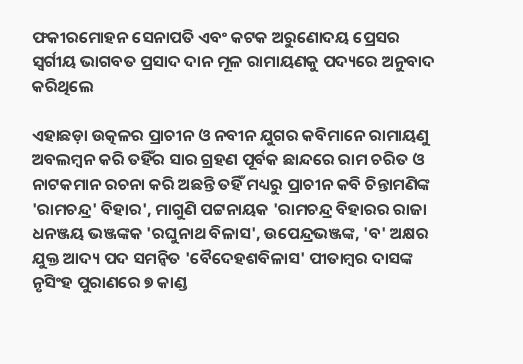ଫକୀରମୋହନ ସେନାପତି ଏବଂ କଟକ ଅରୁଣୋଦୟ ପ୍ରେସର ସ୍ୱର୍ଗୀୟ ଭାଗବତ ପ୍ରସାଦ ଦାନ ମୂଳ ରାମାୟଣକୁ ପଦ୍ୟରେ ଅନୁବାଦ କରିଥିଲେ

ଏହାଛଡ଼ା ଉତ୍କଳର ପ୍ରାଚୀନ ଓ ନବୀନ ଯୁଗର କବିମାନେ ରାମାୟଣୁ ଅବଲମ୍ୱନ କରି ତହିଁର ସାର ଗ୍ରହଣ ପୂର୍ବକ ଛାନ୍ଦରେ ରାମ ଚରିତ ଓ ନାଟକମାନ ରଚନା କରି ଅଛନ୍ତି ତହିଁ ମଧ୍ୟରୁ ପ୍ରାଚୀନ କବି ଚିନ୍ତାମଣିଙ୍କ 'ରାମଚନ୍ଦ୍ର' ବିହାର', ମାଗୁଣି ପଟ୍ଟନାୟକ 'ରାମଚନ୍ଦ୍ର ବିହାରର ରାଜା ଧନଞ୍ଜୟ ଭଞ୍ଜଙ୍କକ 'ରଘୁନାଥ ବିଳାସ', ଉପେନ୍ଦ୍ରଭଞ୍ଜଙ୍କ, 'ବ' ଅକ୍ଷର ଯୁକ୍ତ ଆଦ୍ୟ ପଦ ସମନ୍ୱିତ 'ବୈଦେହଶବିଳାସ' ପୀତାମ୍ୱର ଦାସଙ୍କ ନୃସିଂହ ପୁରାଣରେ ୭ କାଣ୍ଡ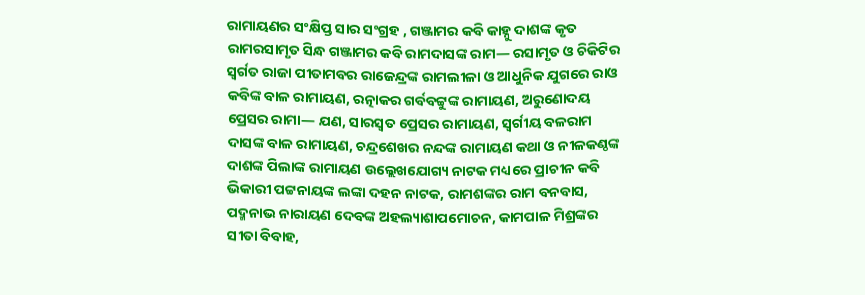ରାମାୟଣର ସଂକ୍ଷିପ୍ତ ସାର ସଂଗ୍ରହ , ଗଞ୍ଜାମର କବି କାହ୍ନୁ ଦାଶଙ୍କ କୃତ ରାମରସାମୃତ ସିନ୍ଧ ଗଞ୍ଜାମର କବି ରାମଦାସଙ୍କ ରାମ— ରସାମୃତ ଓ ଚିକିଟିର ସ୍ୱର୍ଗତ ରାଜା ପୀତାମବର ରାଜେନ୍ଦ୍ରଙ୍କ ରାମଲୀଳା ଓ ଆଧୁନିକ ଯୁଗରେ ରାଓ କବିଙ୍କ ବାଳ ରାମାୟଣ, ରତ୍ନାକର ଗର୍ବବଟ୍ଟୁଙ୍କ ରାମାୟଣ, ଅରୁଣୋଦୟ ପ୍ରେସର ରାମା— ଯଣ, ସାରସ୍ୱତ ପ୍ରେସର ରାମାୟଣ, ସ୍ୱର୍ଗୀୟ ବଳରାମ ଦାସଙ୍କ ବାଳ ରାମାୟଣ, ଚନ୍ଦ୍ରଶେଖର ନନ୍ଦଙ୍କ ରାମାୟଣ କଥା ଓ ନୀଳକଣ୍ଠଙ୍କ ଦାଶଙ୍କ ପିଲାଙ୍କ ରାମାୟଣ ଉଲ୍ଲେଖଯୋଗ୍ୟ ନାଟକ ମଧ୍ୟରେ ପ୍ରାଚୀନ କବି ଭିକାରୀ ପଟ୍ଟନାୟଙ୍କ ଲଙ୍କା ଦହନ ନାଟକ, ରାମଶଙ୍କର ରାମ ବନବାସ, ପଦ୍ମନାଭ ନାରାୟଣ ଦେବଙ୍କ ଅହଲ୍ୟାଶାପମୋଚନ, କାମପାଳ ମିଶ୍ରଙ୍କର ସୀତା ବିବାହ,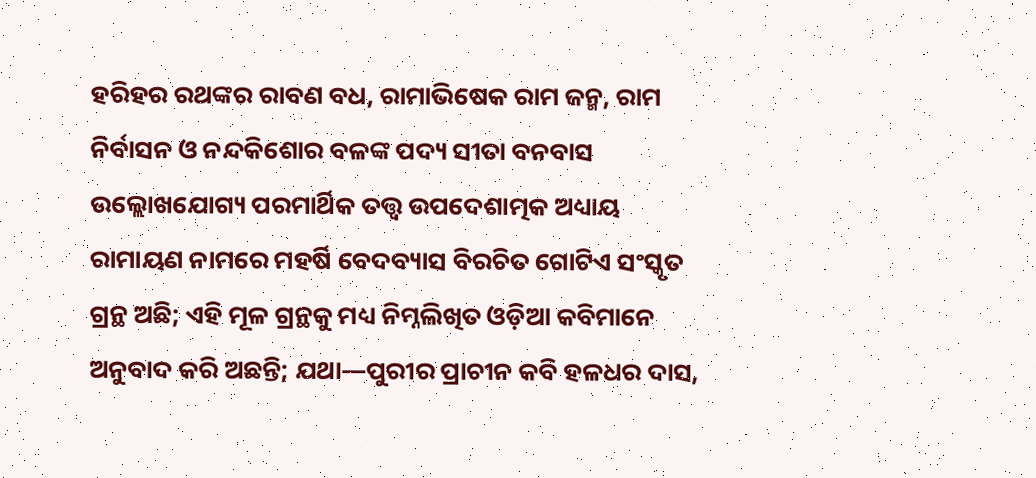ହରିହର ରଥଙ୍କର ରାବଣ ବଧ, ରାମାଭିଷେକ ରାମ ଜନ୍ମ, ରାମ ନିର୍ବାସନ ଓ ନନ୍ଦକିଶୋର ବଳଙ୍କ ପଦ୍ୟ ସୀତା ବନବାସ ଉଲ୍ଲୋଖଯୋଗ୍ୟ ପରମାର୍ଥିକ ତତ୍ତ୍ୱ ଉପଦେଶାତ୍ମକ ଅଧ୍ୟାୟ ରାମାୟଣ ନାମରେ ମହର୍ଷି ବେଦବ୍ୟାସ ବିରଚିତ ଗୋଟିଏ ସଂସ୍କୃତ ଗ୍ରନ୍ଥ ଅଛି; ଏହି ମୂଳ ଗ୍ରନ୍ଥକୁ ମଧ୍ୟ ନିମ୍ନଲିଖିତ ଓଡ଼ିଆ କବିମାନେ ଅନୁବାଦ କରି ଅଛନ୍ତି; ଯଥା—ପୁରୀର ପ୍ରାଚୀନ କବି ହଳଧର ଦାସ,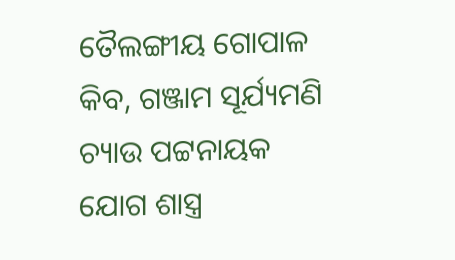ତୈଲଙ୍ଗୀୟ ଗୋପାଳ କିବ, ଗଞ୍ଜାମ ସୂର୍ଯ୍ୟମଣି ଚ୍ୟାଉ ପଟ୍ଟନାୟକ ଯୋଗ ଶାସ୍ତ୍ର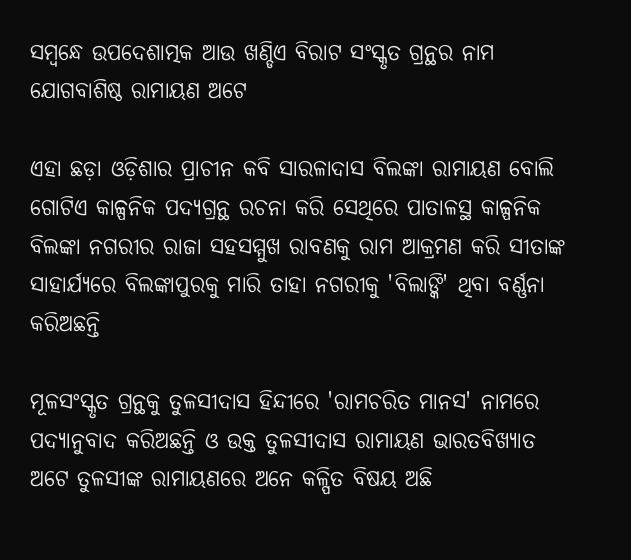ସମ୍ୱନ୍ଧେ ଉପଦେଶାତ୍ମକ ଆଉ ଖଣ୍ଡିଏ ବିରାଟ ସଂସ୍କୃତ ଗ୍ରନ୍ଥର ନାମ ଯୋଗବାଶିଷ୍ଠ ରାମାୟଣ ଅଟେ

ଏହା ଛଡ଼ା ଓଡ଼ିଶାର ପ୍ରାଚୀନ କବି ସାରଳାଦାସ ବିଲଙ୍କା ରାମାୟଣ ବୋଲି ଗୋଟିଏ କାଳ୍ପନିକ ପଦ୍ୟଗ୍ରନ୍ଥ ରଚନା କରି ସେଥିରେ ପାତାଳସ୍ଥ କାଳ୍ପନିକ ବିଲଙ୍କା ନଗରୀର ରାଜା ସହସମ୍ମୁଖ ରାବଣକୁ ରାମ ଆକ୍ରମଣ କରି ସୀତାଙ୍କ ସାହାର୍ଯ୍ୟରେ ବିଲଙ୍କାପୁରକୁ ମାରି ତାହା ନଗରୀକୁ 'ବିଲାଙ୍କି' ଥିବା ବର୍ଣ୍ଣନା କରିଅଛନ୍ତି

ମୂଳସଂସ୍କୃତ ଗ୍ରନ୍ଥକୁ ତୁଳସୀଦାସ ହିନ୍ଦୀରେ 'ରାମଚରିତ ମାନସ' ନାମରେ ପଦ୍ୟାନୁବାଦ କରିଅଛନ୍ତି ଓ ଉକ୍ତ ତୁଳସୀଦାସ ରାମାୟଣ ଭାରତବିଖ୍ୟାତ ଅଟେ ତୁଳସୀଙ୍କ ରାମାୟଣରେ ଅନେ କଳ୍ପିତ ବିଷୟ ଅଛି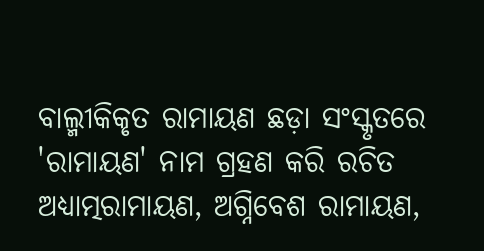ବାଲ୍ମୀକିକୃତ ରାମାୟଣ ଛଡ଼ା ସଂସ୍କୃତରେ 'ରାମାୟଣ' ନାମ ଗ୍ରହଣ କରି ରଚିତ ଅଧ୍ୟାତ୍ମରାମାୟଣ, ଅଗ୍ନିବେଶ ରାମାୟଣ,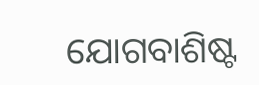ଯୋଗବାଶିଷ୍ଟ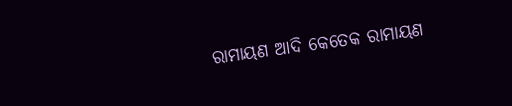ରାମାୟଣ ଆଦି କେତେକ ରାମାୟଣ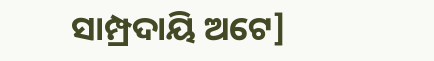ସାମ୍ପ୍ରଦାୟି ଅଟେ]